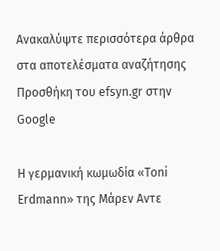Ανακαλύψτε περισσότερα άρθρα στα αποτελέσματα αναζήτησης
Προσθήκη του efsyn.gr στην Google

Η γερμανική κωμωδία «Toni Erdmann» της Μάρεν Αντε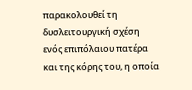παρακολουθεί τη δυσλειτουργική σχέση ενός επιπόλαιου πατέρα και της κόρης του, η οποία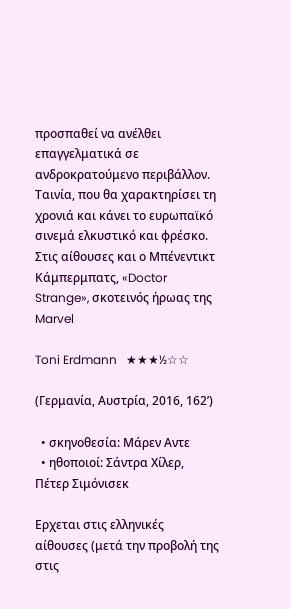προσπαθεί να ανέλθει επαγγελματικά σε ανδροκρατούμενο περιβάλλον. Ταινία, που θα χαρακτηρίσει τη χρονιά και κάνει το ευρωπαϊκό σινεμά ελκυστικό και φρέσκο. Στις αίθουσες και ο Μπένεντικτ Κάμπερμπατς, «Doctor Strange», σκοτεινός ήρωας της Marvel

Toni Erdmann   ★★★½☆☆

(Γερμανία, Αυστρία, 2016, 162’)

  • σκηνοθεσία: Μάρεν Αντε
  • ηθοποιοί: Σάντρα Χίλερ, Πέτερ Σιμόνισεκ

Ερχεται στις ελληνικές αίθουσες (μετά την προβολή της στις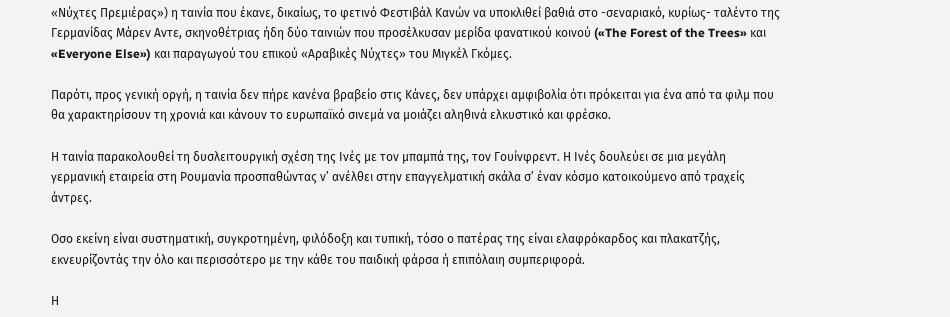«Νύχτες Πρεμιέρας») η ταινία που έκανε, δικαίως, το φετινό Φεστιβάλ Κανών να υποκλιθεί βαθιά στο -σεναριακό, κυρίως- ταλέντο της Γερμανίδας Μάρεν Αντε, σκηνοθέτριας ήδη δύο ταινιών που προσέλκυσαν μερίδα φανατικού κοινού («The Forest of the Trees» και «Everyone Else») και παραγωγού του επικού «Αραβικές Νύχτες» του Μιγκέλ Γκόμες.

Παρότι, προς γενική οργή, η ταινία δεν πήρε κανένα βραβείο στις Κάνες, δεν υπάρχει αμφιβολία ότι πρόκειται για ένα από τα φιλμ που θα χαρακτηρίσουν τη χρονιά και κάνουν το ευρωπαϊκό σινεμά να μοιάζει αληθινά ελκυστικό και φρέσκο.

Η ταινία παρακολουθεί τη δυσλειτουργική σχέση της Ινές με τον μπαμπά της, τον Γουίνφρεντ. Η Ινές δουλεύει σε μια μεγάλη γερμανική εταιρεία στη Ρουμανία προσπαθώντας ν’ ανέλθει στην επαγγελματική σκάλα σ’ έναν κόσμο κατοικούμενο από τραχείς άντρες.

Οσο εκείνη είναι συστηματική, συγκροτημένη, φιλόδοξη και τυπική, τόσο ο πατέρας της είναι ελαφρόκαρδος και πλακατζής, εκνευρίζοντάς την όλο και περισσότερο με την κάθε του παιδική φάρσα ή επιπόλαιη συμπεριφορά.

Η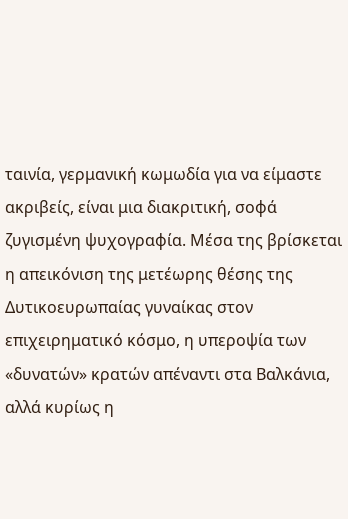ταινία, γερμανική κωμωδία για να είμαστε ακριβείς, είναι μια διακριτική, σοφά ζυγισμένη ψυχογραφία. Μέσα της βρίσκεται η απεικόνιση της μετέωρης θέσης της Δυτικοευρωπαίας γυναίκας στον επιχειρηματικό κόσμο, η υπεροψία των «δυνατών» κρατών απέναντι στα Βαλκάνια, αλλά κυρίως η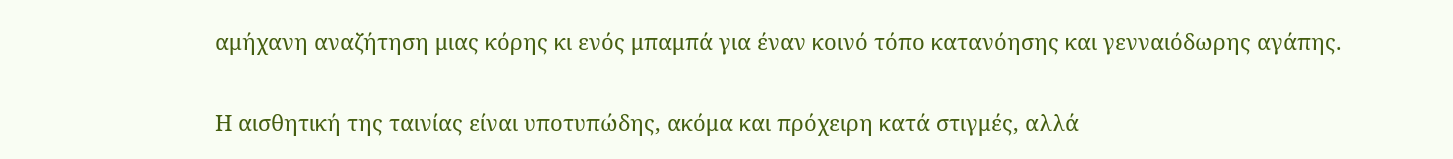αμήχανη αναζήτηση μιας κόρης κι ενός μπαμπά για έναν κοινό τόπο κατανόησης και γενναιόδωρης αγάπης.

Η αισθητική της ταινίας είναι υποτυπώδης, ακόμα και πρόχειρη κατά στιγμές, αλλά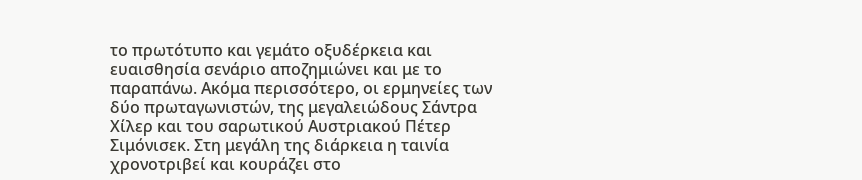το πρωτότυπο και γεμάτο οξυδέρκεια και ευαισθησία σενάριο αποζημιώνει και με το παραπάνω. Ακόμα περισσότερο, οι ερμηνείες των δύο πρωταγωνιστών, της μεγαλειώδους Σάντρα Χίλερ και του σαρωτικού Αυστριακού Πέτερ Σιμόνισεκ. Στη μεγάλη της διάρκεια η ταινία χρονοτριβεί και κουράζει στο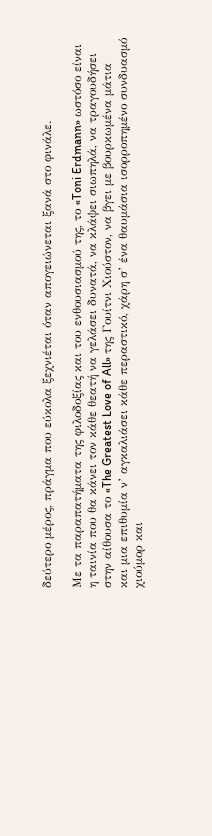δεύτερο μέρος, πράγμα που εύκολα ξεχνιέται όταν απογειώνεται ξανά στο φινάλε.

Με τα παραπατήματα της φιλοδοξίας και του ενθουσιασμού της, το «Toni Erdmann» ωστόσο είναι η ταινία που θα κάνει τον κάθε θεατή να γελάσει δυνατά, να κλάψει σιωπηλά, να τραγουδήσει στην αίθουσα το «The Greatest Love of All» της Γουίτνι Χιούστον, να βγει με βουρκωμένα μάτια και μια επιθυμία ν’ αγκαλιάσει κάθε περαστικό, χάρη σ’ ένα θαυμάσια ισορροπημένο συνδυασμό χιούμορ και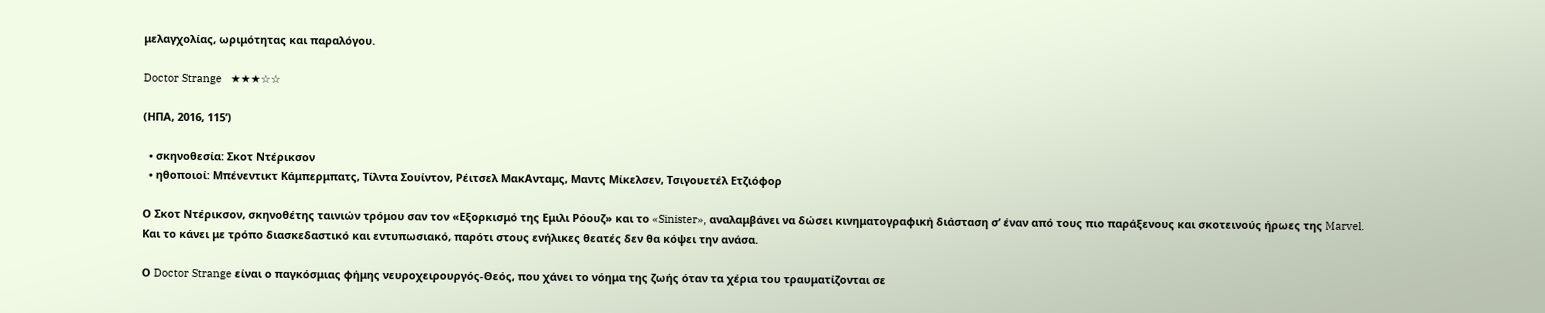μελαγχολίας, ωριμότητας και παραλόγου.

Doctor Strange   ★★★☆☆

(ΗΠΑ, 2016, 115’)

  • σκηνοθεσία: Σκοτ Ντέρικσον
  • ηθοποιοί: Μπένεντικτ Κάμπερμπατς, Τίλντα Σουίντον, Ρέιτσελ ΜακΑνταμς, Μαντς Μίκελσεν, Τσιγουετέλ Ετζιόφορ

Ο Σκοτ Ντέρικσον, σκηνοθέτης ταινιών τρόμου σαν τον «Εξορκισμό της Εμιλι Ρόουζ» και το «Sinister», αναλαμβάνει να δώσει κινηματογραφική διάσταση σ’ έναν από τους πιο παράξενους και σκοτεινούς ήρωες της Marvel. Και το κάνει με τρόπο διασκεδαστικό και εντυπωσιακό, παρότι στους ενήλικες θεατές δεν θα κόψει την ανάσα.

Ο Doctor Strange είναι ο παγκόσμιας φήμης νευροχειρουργός-Θεός, που χάνει το νόημα της ζωής όταν τα χέρια του τραυματίζονται σε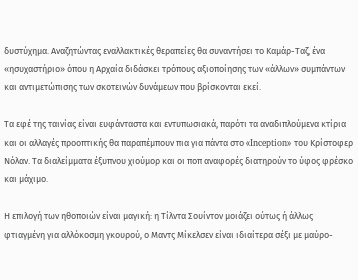δυστύχημα. Αναζητώντας εναλλακτικές θεραπείες θα συναντήσει το Καμάρ-Ταζ, ένα «ησυχαστήριο» όπου η Αρχαία διδάσκει τρόπους αξιοποίησης των «άλλων» συμπάντων και αντιμετώπισης των σκοτεινών δυνάμεων που βρίσκονται εκεί.

Τα εφέ της ταινίας είναι ευφάνταστα και εντυπωσιακά, παρότι τα αναδιπλούμενα κτίρια και οι αλλαγές προοπτικής θα παραπέμπουν πια για πάντα στο «Inception» του Κρίστοφερ Νόλαν. Τα διαλείμματα έξυπνου χιούμορ και οι ποπ αναφορές διατηρούν το ύφος φρέσκο και μάχιμο.

Η επιλογή των ηθοποιών είναι μαγική: η Τίλντα Σουίντον μοιάζει ούτως ή άλλως φτιαγμένη για αλλόκοσμη γκουρού, ο Μαντς Μίκελσεν είναι ιδιαίτερα σέξι με μαύρο-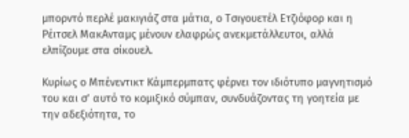μπορντό περλέ μακιγιάζ στα μάτια, ο Τσιγουετέλ Ετζιόφορ και η Ρέιτσελ ΜακΑνταμς μένουν ελαφρώς ανεκμετάλλευτοι, αλλά ελπίζουμε στα σίκουελ.

Κυρίως ο Μπένεντικτ Κάμπερμπατς φέρνει τον ιδιότυπο μαγνητισμό του και σ’ αυτό το κομιξικό σύμπαν, συνδυάζοντας τη γοητεία με την αδεξιότητα, το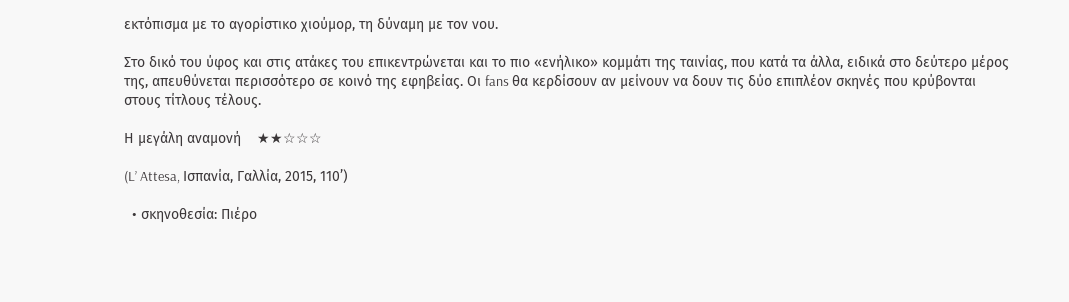εκτόπισμα με το αγορίστικο χιούμορ, τη δύναμη με τον νου.

Στο δικό του ύφος και στις ατάκες του επικεντρώνεται και το πιο «ενήλικο» κομμάτι της ταινίας, που κατά τα άλλα, ειδικά στο δεύτερο μέρος της, απευθύνεται περισσότερο σε κοινό της εφηβείας. Οι fans θα κερδίσουν αν μείνουν να δουν τις δύο επιπλέον σκηνές που κρύβονται στους τίτλους τέλους.

Η μεγάλη αναμονή    ★★☆☆☆

(L’ Attesa, Ισπανία, Γαλλία, 2015, 110’)

  • σκηνοθεσία: Πιέρο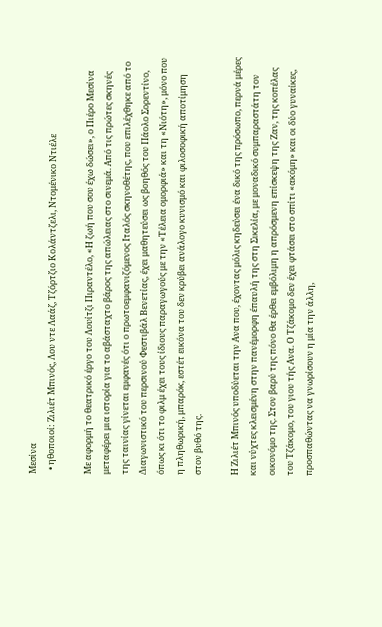Μεσίνα
  • ηθοποιοί: Ζιλιέτ Μπινός, Λου ντε Λαάζ, Τζόρτζιο Κολάντζελι, Ντομένικο Ντιέλε

Με αφορμή το θεατρικό έργο του Λουίτζι Πιραντέλο, «Η ζωή που σου έχω δώσει», ο Πιέρο Μεσίνα μεταφέρει μια ιστορία για το αβάσταχτο βάρος της απώλειας στο σινεμά. Από τις πρώτες σκηνές της ταινίας γίνεται εμφανές ότι ο πρωτοεμφανιζόμενος Ιταλός σκηνοθέτης, που επιλέχθηκε από το Διαγωνιστικό του περσινού Φεστιβάλ Βενετίας, έχει μαθητεύσει ως βοηθός του Πάολο Σορεντίνο, όπως κι ότι το φιλμ έχει τους ίδιους παραγωγούς με την «Τέλεια ομορφιά» και τη «Νιότη», μόνο που η πληθωρική, μπαρόκ, εστέτ εικόνα του δεν κρύβει ανάλογο κυνισμό και φιλοσοφική αποτίμηση στον βυθό της.

Η Ζιλιέτ Μπινός υποδύεται την Ανα που, έχοντας μόλις κηδεύσει ένα δικό της πρόσωπο, περνά μέρες και νύχτες κλεισμένη στην πανέμορφη έπαυλή της στη Σικελία, με μοναδικό συμπαραστάτη τον οικονόμο της. Στον βαρύ της πόνο θα έρθει εμβόλιμη η απρόσμενη επίσκεψη της Ζαν, της κοπέλας του Τζάκομο, του γιου τής Ανα. Ο Τζάκομο δεν έχει φτάσει στο σπίτι «ακόμη» και οι δύο γυναίκες, προσπαθώντας να γνωρίσουν η μία την άλλη,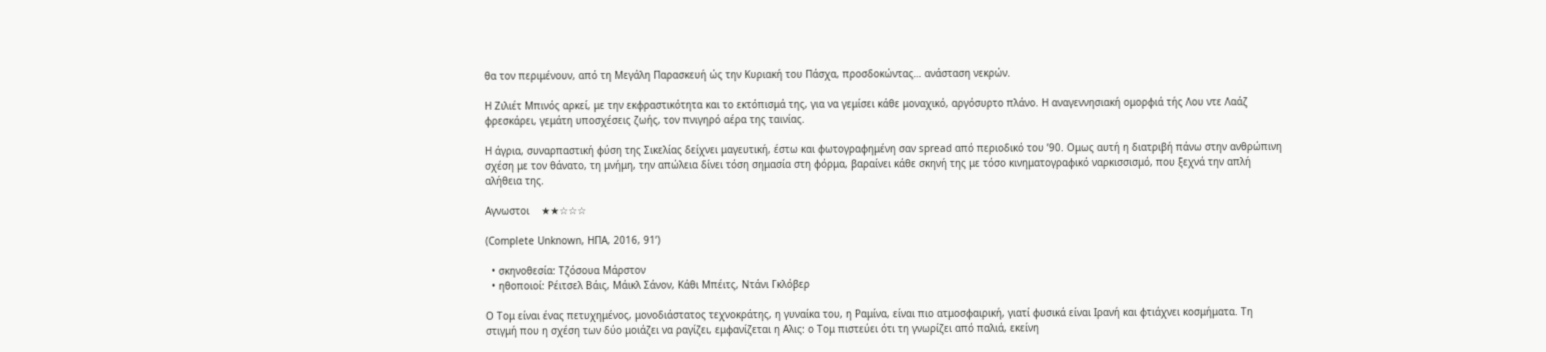θα τον περιμένουν, από τη Μεγάλη Παρασκευή ώς την Κυριακή του Πάσχα, προσδοκώντας… ανάσταση νεκρών.

Η Ζιλιέτ Μπινός αρκεί, με την εκφραστικότητα και το εκτόπισμά της, για να γεμίσει κάθε μοναχικό, αργόσυρτο πλάνο. Η αναγεννησιακή ομορφιά τής Λου ντε Λαάζ φρεσκάρει, γεμάτη υποσχέσεις ζωής, τον πνιγηρό αέρα της ταινίας.

Η άγρια, συναρπαστική φύση της Σικελίας δείχνει μαγευτική, έστω και φωτογραφημένη σαν spread από περιοδικό του ’90. Ομως αυτή η διατριβή πάνω στην ανθρώπινη σχέση με τον θάνατο, τη μνήμη, την απώλεια δίνει τόση σημασία στη φόρμα, βαραίνει κάθε σκηνή της με τόσο κινηματογραφικό ναρκισσισμό, που ξεχνά την απλή αλήθεια της.

Αγνωστοι    ★★☆☆☆

(Complete Unknown, ΗΠΑ, 2016, 91’)

  • σκηνοθεσία: Τζόσουα Μάρστον
  • ηθοποιοί: Ρέιτσελ Βάις, Μάικλ Σάνον, Κάθι Μπέιτς, Ντάνι Γκλόβερ

Ο Τομ είναι ένας πετυχημένος, μονοδιάστατος τεχνοκράτης, η γυναίκα του, η Ραμίνα, είναι πιο ατμοσφαιρική, γιατί φυσικά είναι Ιρανή και φτιάχνει κοσμήματα. Τη στιγμή που η σχέση των δύο μοιάζει να ραγίζει, εμφανίζεται η Αλις: ο Τομ πιστεύει ότι τη γνωρίζει από παλιά, εκείνη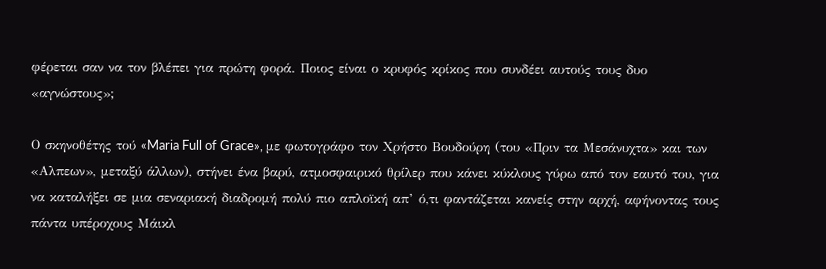φέρεται σαν να τον βλέπει για πρώτη φορά. Ποιος είναι ο κρυφός κρίκος που συνδέει αυτούς τους δυο «αγνώστους»;

Ο σκηνοθέτης τού «Maria Full of Grace», με φωτογράφο τον Χρήστο Βουδούρη (του «Πριν τα Μεσάνυχτα» και των «Αλπεων», μεταξύ άλλων), στήνει ένα βαρύ, ατμοσφαιρικό θρίλερ που κάνει κύκλους γύρω από τον εαυτό του, για να καταλήξει σε μια σεναριακή διαδρομή πολύ πιο απλοϊκή απ’ ό,τι φαντάζεται κανείς στην αρχή, αφήνοντας τους πάντα υπέροχους Μάικλ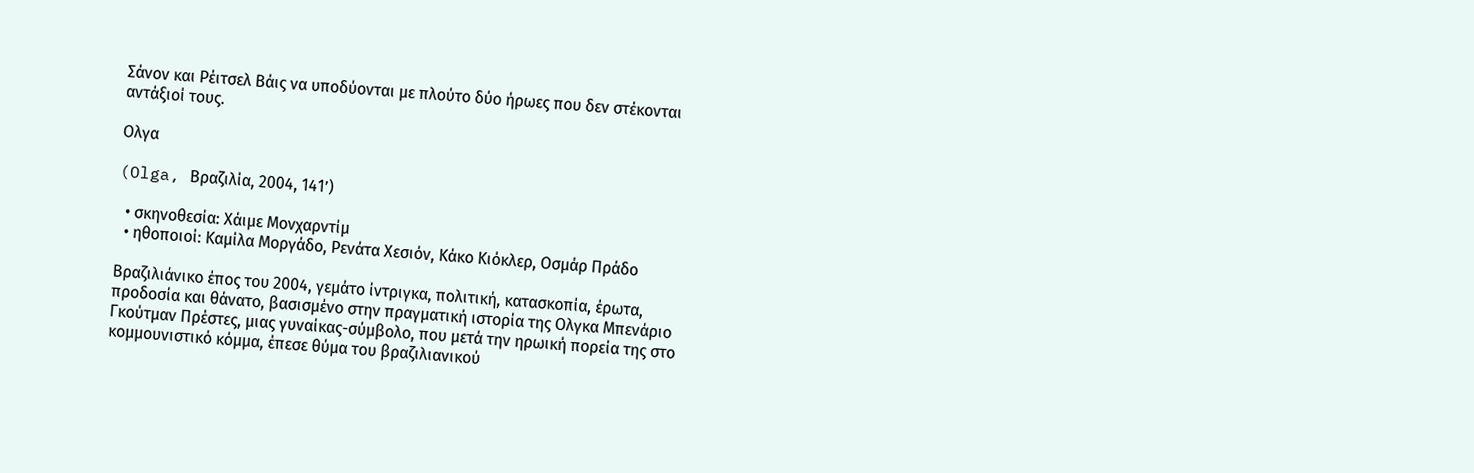Σάνον και Ρέιτσελ Βάις να υποδύονται με πλούτο δύο ήρωες που δεν στέκονται αντάξιοί τους.

Ολγα

(Olga, Βραζιλία, 2004, 141’)

  • σκηνοθεσία: Χάιμε Μονχαρντίμ
  • ηθοποιοί: Καμίλα Μοργάδο, Ρενάτα Χεσιόν, Κάκο Κιόκλερ, Οσμάρ Πράδο

Βραζιλιάνικο έπος του 2004, γεμάτο ίντριγκα, πολιτική, κατασκοπία, έρωτα, προδοσία και θάνατο, βασισμένο στην πραγματική ιστορία της Ολγκα Μπενάριο Γκούτμαν Πρέστες, μιας γυναίκας-σύμβολο, που μετά την ηρωική πορεία της στο κομμουνιστικό κόμμα, έπεσε θύμα του βραζιλιανικού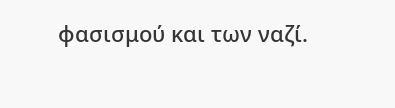φασισμού και των ναζί.